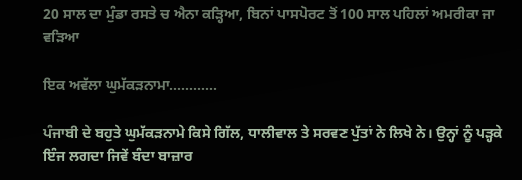20 ਸਾਲ ਦਾ ਮੁੰਡਾ ਰਸਤੇ ਚ ਐਨਾ ਕੜ੍ਹਿਆ, ਬਿਨਾਂ ਪਾਸਪੋਰਟ ਤੋਂ 100 ਸਾਲ ਪਹਿਲਾਂ ਅਮਰੀਕਾ ਜਾ ਵੜਿਆ

ਇਕ ਅਵੱਲਾ ਘੁਮੱਕੜਨਾਮਾ…………

ਪੰਜਾਬੀ ਦੇ ਬਹੁਤੇ ਘੁਮੱਕੜਨਾਮੇ ਕਿਸੇ ਗਿੱਲ, ਧਾਲੀਵਾਲ ਤੇ ਸਰਵਣ ਪੁੱਤਾਂ ਨੇ ਲਿਖੇ ਨੇ। ਉਨ੍ਹਾਂ ਨੂੰ ਪੜ੍ਹਕੇ ਇੰਜ ਲਗਦਾ ਜਿਵੇਂ ਬੰਦਾ ਬਾਜ਼ਾਰ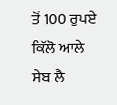ਤੋਂ 100 ਰੁਪਏ ਕਿੱਲੋ ਆਲੇ ਸੇਬ ਲੈ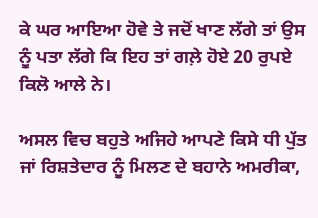ਕੇ ਘਰ ਆਇਆ ਹੋਵੇ ਤੇ ਜਦੋਂ ਖਾਣ ਲੱਗੇ ਤਾਂ ਉਸ ਨੂੰ ਪਤਾ ਲੱਗੇ ਕਿ ਇਹ ਤਾਂ ਗਲ਼ੇ ਹੋਏ 20 ਰੁਪਏ ਕਿਲੋ ਆਲੇ ਨੇ।

ਅਸਲ ਵਿਚ ਬਹੁਤੇ ਅਜਿਹੇ ਆਪਣੇ ਕਿਸੇ ਧੀ ਪੁੱਤ ਜਾਂ ਰਿਸ਼ਤੇਦਾਰ ਨੂੰ ਮਿਲਣ ਦੇ ਬਹਾਨੇ ਅਮਰੀਕਾ,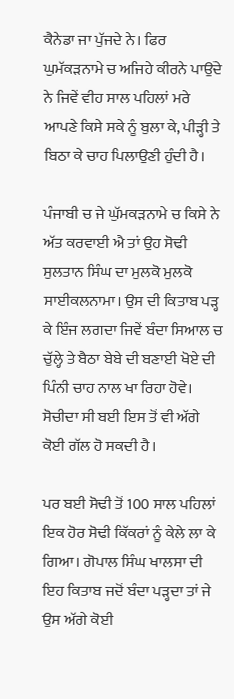ਕੈਨੇਡਾ ਜਾ ਪੁੱਜਦੇ ਨੇ। ਫਿਰ ਘੁਮੱਕੜਨਾਮੇ ਚ ਅਜਿਹੇ ਕੀਰਨੇ ਪਾਉਂਦੇ ਨੇ ਜਿਵੇਂ ਵੀਹ ਸਾਲ ਪਹਿਲਾਂ ਮਰੇ ਆਪਣੇ ਕਿਸੇ ਸਕੇ ਨੂੰ ਬੁਲਾ ਕੇ, ਪੀੜ੍ਹੀ ਤੇ ਬਿਠਾ ਕੇ ਚਾਹ ਪਿਲਾਉਣੀ ਹੁੰਦੀ ਹੈ।

ਪੰਜਾਬੀ ਚ ਜੇ ਘੁੱਮਕੜਨਾਮੇ ਚ ਕਿਸੇ ਨੇ ਅੱਤ ਕਰਵਾਈ ਐ ਤਾਂ ਉਹ ਸੋਢੀ ਸੁਲਤਾਨ ਸਿੰਘ ਦਾ ਮੁਲਕੋ ਮੁਲਕੋ ਸਾਈਕਲਨਾਮਾ। ਉਸ ਦੀ ਕਿਤਾਬ ਪੜ੍ਹ ਕੇ ਇੰਜ ਲਗਦਾ ਜਿਵੇਂ ਬੰਦਾ ਸਿਆਲ ਚ ਚੁੱਲ੍ਹੇ ਤੇ ਬੈਠਾ ਬੇਬੇ ਦੀ ਬਣਾਈ ਖੋਏ ਦੀ ਪਿੰਨੀ ਚਾਹ ਨਾਲ ਖਾ ਰਿਹਾ ਹੋਵੇ। ਸੋਚੀਦਾ ਸੀ ਬਈ ਇਸ ਤੋਂ ਵੀ ਅੱਗੇ ਕੋਈ ਗੱਲ ਹੋ ਸਕਦੀ ਹੈ।

ਪਰ ਬਈ ਸੋਢੀ ਤੋਂ 100 ਸਾਲ ਪਹਿਲਾਂ ਇਕ ਹੋਰ ਸੋਢੀ ਕਿੱਕਰਾਂ ਨੂੰ ਕੇਲੇ ਲਾ ਕੇ ਗਿਆ। ਗੋਪਾਲ ਸਿੰਘ ਖਾਲਸਾ ਦੀ ਇਹ ਕਿਤਾਬ ਜਦੋਂ ਬੰਦਾ ਪੜ੍ਹਦਾ ਤਾਂ ਜੇ ਉਸ ਅੱਗੇ ਕੋਈ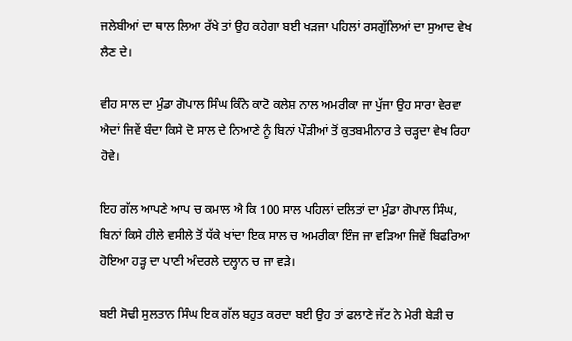ਜਲੇਬੀਆਂ ਦਾ ਥਾਲ ਲਿਆ ਰੱਖੇ ਤਾਂ ਉਹ ਕਹੇਗਾ ਬਈ ਖੜਜਾ ਪਹਿਲਾਂ ਰਸਗੁੱਲਿਆਂ ਦਾ ਸੁਆਦ ਵੇਖ ਲੈਣ ਦੇ।

ਵੀਹ ਸਾਲ ਦਾ ਮੁੰਡਾ ਗੋਪਾਲ ਸਿੰਘ ਕਿੰਨੇ ਕਾਟੋ ਕਲੇਸ਼ ਨਾਲ ਅਮਰੀਕਾ ਜਾ ਪੁੱਜਾ ਉਹ ਸਾਰਾ ਵੇਰਵਾ ਐਦਾਂ ਜਿਵੇਂ ਬੰਦਾ ਕਿਸੇ ਦੋ ਸਾਲ ਦੇ ਨਿਆਣੇ ਨੂੰ ਬਿਨਾਂ ਪੌੜੀਆਂ ਤੋਂ ਕੁਤਬਮੀਨਾਰ ਤੇ ਚੜ੍ਹਦਾ ਵੇਖ ਰਿਹਾ ਹੋਵੇ।

ਇਹ ਗੱਲ ਆਪਣੇ ਆਪ ਚ ਕਮਾਲ ਐ ਕਿ 100 ਸਾਲ ਪਹਿਲਾਂ ਦਲਿਤਾਂ ਦਾ ਮੁੰਡਾ ਗੋਪਾਲ ਸਿੰਘ, ਬਿਨਾਂ ਕਿਸੇ ਹੀਲੇ ਵਸੀਲੇ ਤੋਂ ਧੱਕੇ ਖਾਂਦਾ ਇਕ ਸਾਲ ਚ ਅਮਰੀਕਾ ਇੰਜ ਜਾ ਵੜਿਆ ਜਿਵੇਂ ਬਿਫਰਿਆ ਹੋਇਆ ਹੜ੍ਹ ਦਾ ਪਾਣੀ ਅੰਦਰਲੇ ਦਲ੍ਹਾਨ ਚ ਜਾ ਵੜੇ।

ਬਈ ਸੋਢੀ ਸੁਲਤਾਨ ਸਿੰਘ ਇਕ ਗੱਲ ਬਹੁਤ ਕਰਦਾ ਬਈ ਉਹ ਤਾਂ ਫਲਾਣੇ ਜੱਟ ਨੇ ਮੇਰੀ ਬੇੜੀ ਚ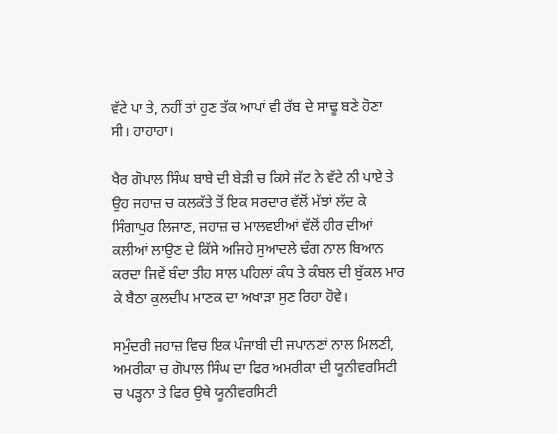ਵੱਟੇ ਪਾ ਤੇ, ਨਹੀਂ ਤਾਂ ਹੁਣ ਤੱਕ ਆਪਾਂ ਵੀ ਰੱਬ ਦੇ ਸਾਢੂ ਬਣੇ ਹੋਣਾ ਸੀ। ਹਾਹਾਹਾ।

ਖੈਰ ਗੋਪਾਲ ਸਿੰਘ ਬਾਬੇ ਦੀ ਬੇੜੀ ਚ ਕਿਸੇ ਜੱਟ ਨੇ ਵੱਟੇ ਨੀ ਪਾਏ ਤੇ ਉਹ ਜਹਾਜ਼ ਚ ਕਲਕੱਤੇ ਤੋਂ ਇਕ ਸਰਦਾਰ ਵੱਲੋਂ ਮੱਝਾਂ ਲੱਦ ਕੇ ਸਿੰਗਾਪੁਰ ਲਿਜਾਣ, ਜਹਾਜ਼ ਚ ਮਾਲਵਈਆਂ ਵੱਲੋਂ ਹੀਰ ਦੀਆਂ ਕਲੀਆਂ ਲਾਉਣ ਦੇ ਕਿੱਸੇ ਅਜਿਹੇ ਸੁਆਦਲੇ ਢੰਗ ਨਾਲ ਬਿਆਨ ਕਰਦਾ ਜਿਵੇਂ ਬੰਦਾ ਤੀਹ ਸਾਲ ਪਹਿਲਾਂ ਕੰਧ ਤੇ ਕੰਬਲ ਦੀ ਬੁੱਕਲ ਮਾਰ ਕੇ ਬੈਠਾ ਕੁਲਦੀਪ ਮਾਣਕ ਦਾ ਅਖਾੜਾ ਸੁਣ ਰਿਹਾ ਹੋਵੇ।

ਸਮੁੰਦਰੀ ਜਹਾਜ਼ ਵਿਚ ਇਕ ਪੰਜਾਬੀ ਦੀ ਜਪਾਨਣਾਂ ਨਾਲ ਮਿਲਣੀ, ਅਮਰੀਕਾ ਚ ਗੋਪਾਲ ਸਿੰਘ ਦਾ ਫਿਰ ਅਮਰੀਕਾ ਦੀ ਯੂਨੀਵਰਸਿਟੀ ਚ ਪੜ੍ਹਨਾ ਤੇ ਫਿਰ ਉਥੇ ਯੂਨੀਵਰਸਿਟੀ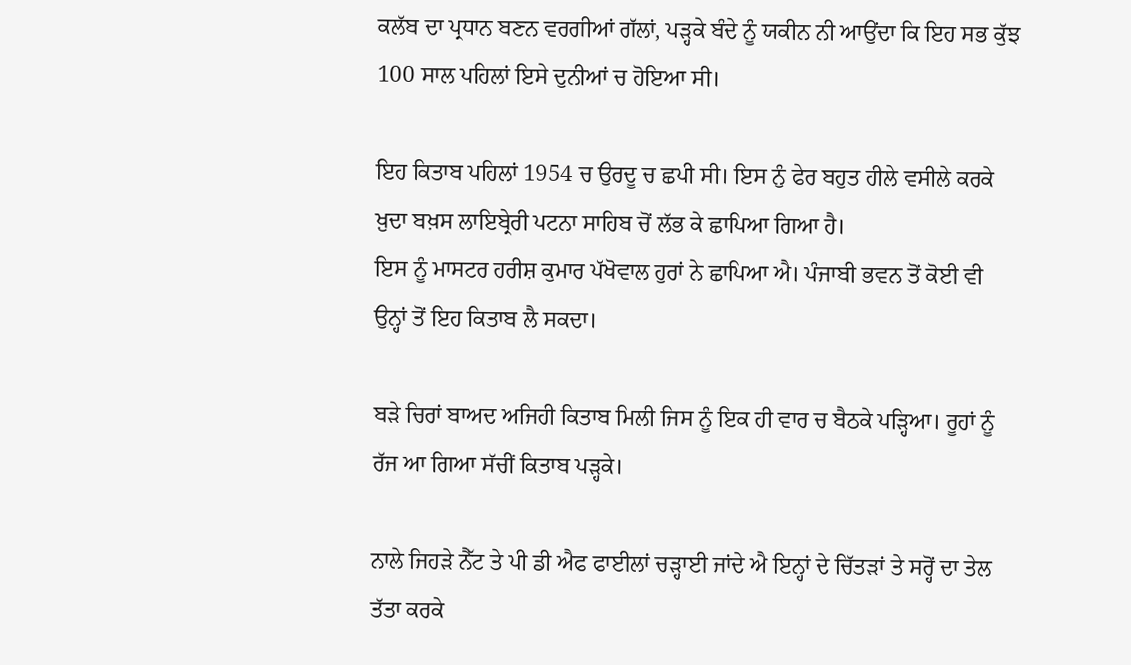ਕਲੱਬ ਦਾ ਪ੍ਰਧਾਨ ਬਣਨ ਵਰਗੀਆਂ ਗੱਲਾਂ, ਪੜ੍ਹਕੇ ਬੰਦੇ ਨੂੰ ਯਕੀਨ ਨੀ ਆਉਂਦਾ ਕਿ ਇਹ ਸਭ ਕੁੱਝ 100 ਸਾਲ ਪਹਿਲਾਂ ਇਸੇ ਦੁਨੀਆਂ ਚ ਹੋਇਆ ਸੀ।

ਇਹ ਕਿਤਾਬ ਪਹਿਲਾਂ 1954 ਚ ਉਰਦੂ ਚ ਛਪੀ ਸੀ। ਇਸ ਨੁੰ ਫੇਰ ਬਹੁਤ ਹੀਲੇ ਵਸੀਲੇ ਕਰਕੇ ਖ਼ੁਦਾ ਬਖ਼ਸ ਲਾਇਬ੍ਰੇਰੀ ਪਟਨਾ ਸਾਹਿਬ ਚੋਂ ਲੱਭ ਕੇ ਛਾਪਿਆ ਗਿਆ ਹੈ।
ਇਸ ਨੂੰ ਮਾਸਟਰ ਹਰੀਸ਼ ਕੁਮਾਰ ਪੱਖੋਵਾਲ ਹੁਰਾਂ ਨੇ ਛਾਪਿਆ ਐ। ਪੰਜਾਬੀ ਭਵਨ ਤੋਂ ਕੋਈ ਵੀ ਉਨ੍ਹਾਂ ਤੋਂ ਇਹ ਕਿਤਾਬ ਲੈ ਸਕਦਾ।

ਬੜੇ ਚਿਰਾਂ ਬਾਅਦ ਅਜਿਹੀ ਕਿਤਾਬ ਮਿਲੀ ਜਿਸ ਨੂੰ ਇਕ ਹੀ ਵਾਰ ਚ ਬੈਠਕੇ ਪੜ੍ਹਿਆ। ਰੂਹਾਂ ਨੂੰ ਰੱਜ ਆ ਗਿਆ ਸੱਚੀਂ ਕਿਤਾਬ ਪੜ੍ਹਕੇ।

ਨਾਲੇ ਜਿਹੜੇ ਨੈੱਟ ਤੇ ਪੀ ਡੀ ਐਫ ਫਾਈਲਾਂ ਚੜ੍ਹਾਈ ਜਾਂਦੇ ਐ ਇਨ੍ਹਾਂ ਦੇ ਚਿੱਤੜਾਂ ਤੇ ਸਰ੍ਹੋਂ ਦਾ ਤੇਲ ਤੱਤਾ ਕਰਕੇ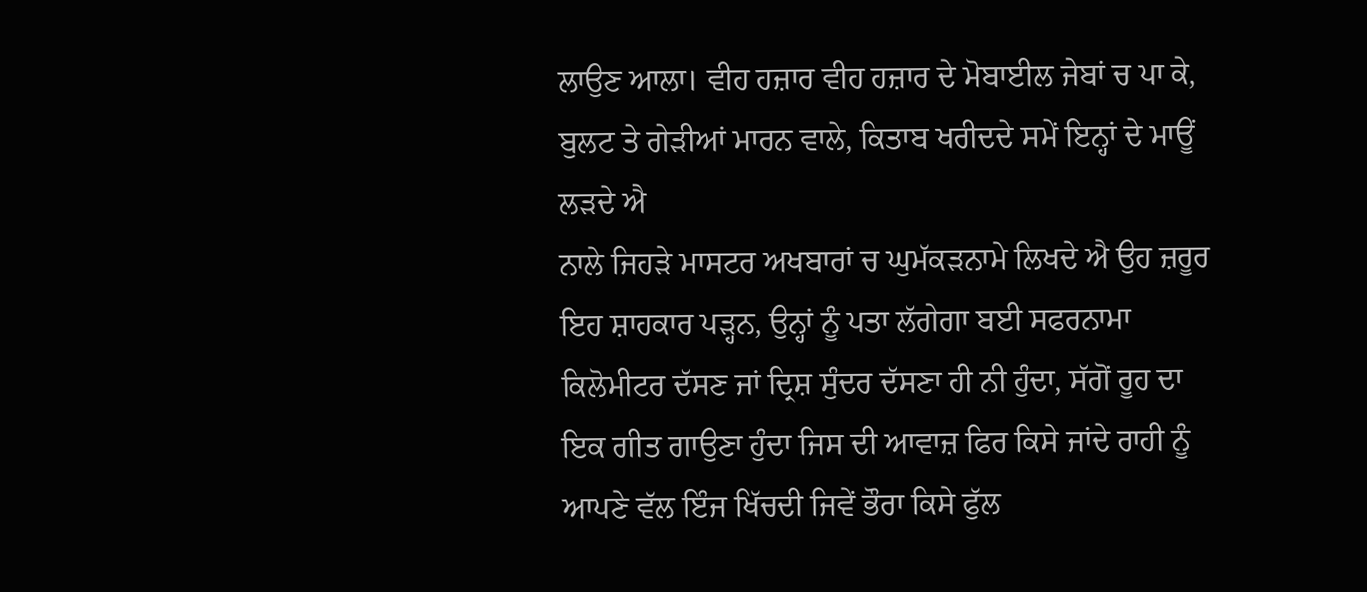ਲਾਉਣ ਆਲਾ। ਵੀਹ ਹਜ਼ਾਰ ਵੀਹ ਹਜ਼ਾਰ ਦੇ ਮੋਬਾਈਲ ਜੇਬਾਂ ਚ ਪਾ ਕੇ, ਬੁਲਟ ਤੇ ਗੇੜੀਆਂ ਮਾਰਨ ਵਾਲੇ, ਕਿਤਾਬ ਖਰੀਦਦੇ ਸਮੇਂ ਇਨ੍ਹਾਂ ਦੇ ਮਾਊਂ ਲੜਦੇ ਐ
ਨਾਲੇ ਜਿਹੜੇ ਮਾਸਟਰ ਅਖਬਾਰਾਂ ਚ ਘੁਮੱਕੜਨਾਮੇ ਲਿਖਦੇ ਐ ਉਹ ਜ਼ਰੂਰ ਇਹ ਸ਼ਾਹਕਾਰ ਪੜ੍ਹਨ, ਉਨ੍ਹਾਂ ਨੂੰ ਪਤਾ ਲੱਗੇਗਾ ਬਈ ਸਫਰਨਾਮਾ ਕਿਲੋਮੀਟਰ ਦੱਸਣ ਜਾਂ ਦ੍ਰਿਸ਼ ਸੁੰਦਰ ਦੱਸਣਾ ਹੀ ਨੀ ਹੁੰਦਾ, ਸੱਗੋਂ ਰੂਹ ਦਾ ਇਕ ਗੀਤ ਗਾਉਣਾ ਹੁੰਦਾ ਜਿਸ ਦੀ ਆਵਾਜ਼ ਫਿਰ ਕਿਸੇ ਜਾਂਦੇ ਰਾਹੀ ਨੂੰ ਆਪਣੇ ਵੱਲ ਇੰਜ ਖਿੱਚਦੀ ਜਿਵੇਂ ਭੌਰਾ ਕਿਸੇ ਫੁੱਲ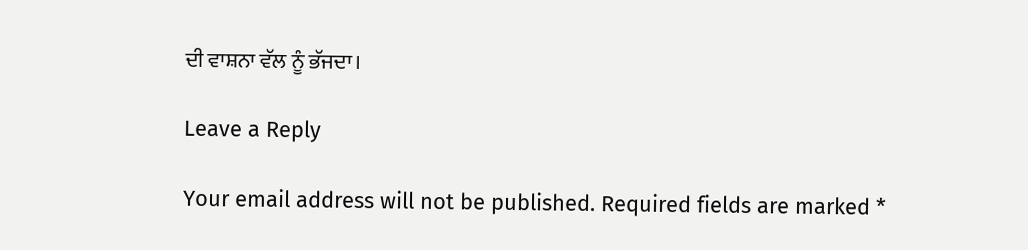ਦੀ ਵਾਸ਼ਨਾ ਵੱਲ ਨੂੰ ਭੱਜਦਾ।

Leave a Reply

Your email address will not be published. Required fields are marked *